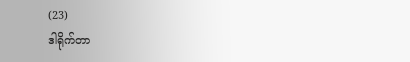(23)
ဒါရိုက်တာ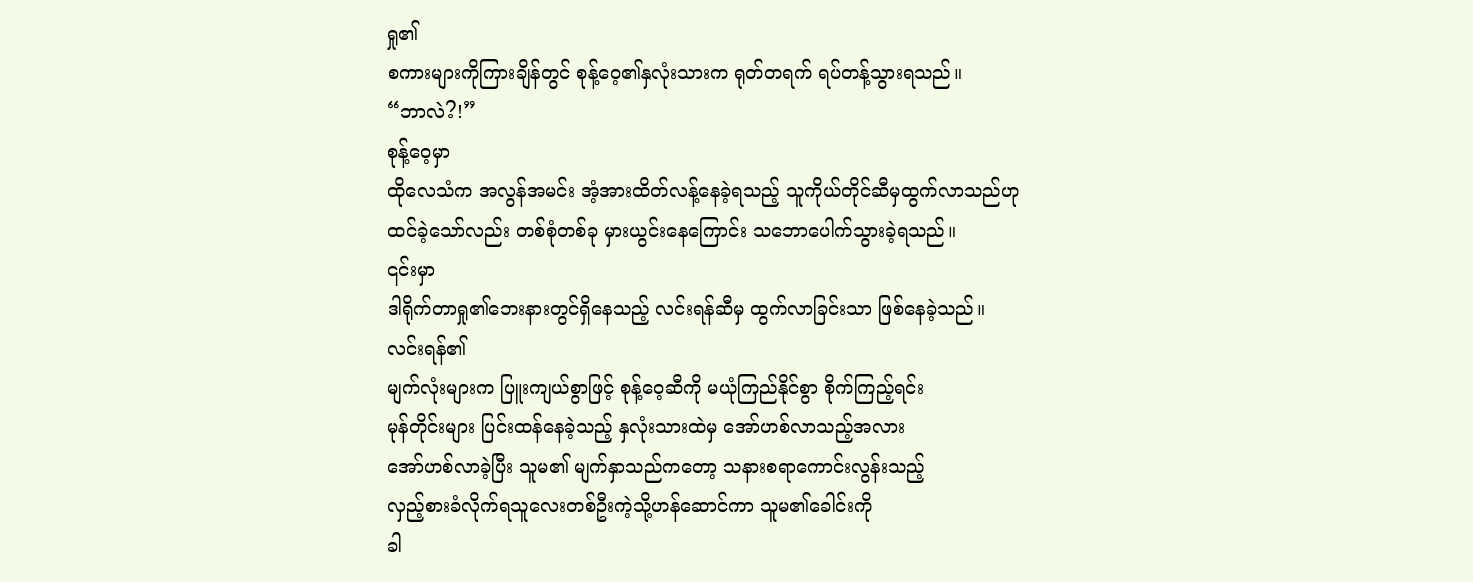ရှု၏
စကားများကိုကြားချိန်တွင် စုန့်ဝေ့၏နှလုံးသားက ရုတ်တရက် ရပ်တန့်သွားရသည်။
“ဘာလဲ?!”
စုန့်ဝေ့မှာ
ထိုလေသံက အလွန်အမင်း အံ့အားထိတ်လန့်နေခဲ့ရသည့် သူကိုယ်တိုင်ဆီမှထွက်လာသည်ဟု
ထင်ခဲ့သော်လည်း တစ်စုံတစ်ခု မှားယွင်းနေကြောင်း သဘောပေါက်သွားခဲ့ရသည်။
၎င်းမှာ
ဒါရိုက်တာရှု၏ဘေးနားတွင်ရှိနေသည့် လင်းရန်ဆီမှ ထွက်လာခြင်းသာ ဖြစ်နေခဲ့သည်။
လင်းရန်၏
မျက်လုံးများက ပြူးကျယ်စွာဖြင့် စုန့်ဝေ့ဆီကို မယုံကြည်နိုင်စွာ စိုက်ကြည့်ရင်း
မုန်တိုင်းများ ပြင်းထန်နေခဲ့သည့် နှလုံးသားထဲမှ အော်ဟစ်လာသည့်အလား
အော်ဟစ်လာခဲ့ပြီး သူမ၏ မျက်နှာသည်ကတော့ သနားစရာကောင်းလွန်းသည့်
လှည့်စားခံလိုက်ရသူလေးတစ်ဦးကဲ့သို့ဟန်ဆောင်ကာ သူမ၏ခေါင်းကို
ခါ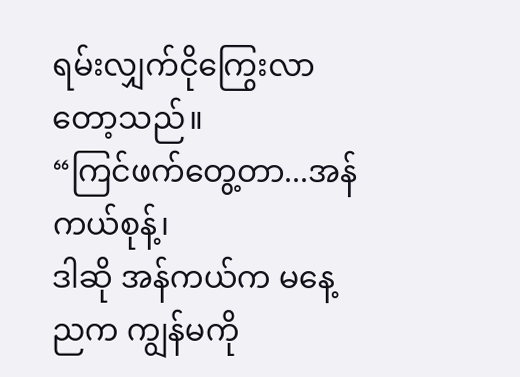ရမ်းလျှက်ငိုကြွေးလာတော့သည်။
“ကြင်ဖက်တွေ့တာ...အန်ကယ်စုန့်၊
ဒါဆို အန်ကယ်က မနေ့ညက ကျွန်မကို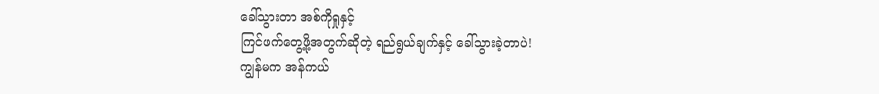ခေါ်သွားတာ အစ်ကိုရှုနှင့်
ကြင်ဖက်တွေ့ဖို့အတွက်ဆိုတဲ့ ရည်ရွယ်ချက်နှင့် ခေါ်သွားခဲ့တာပဲ!
ကျွန်မက အန်ကယ်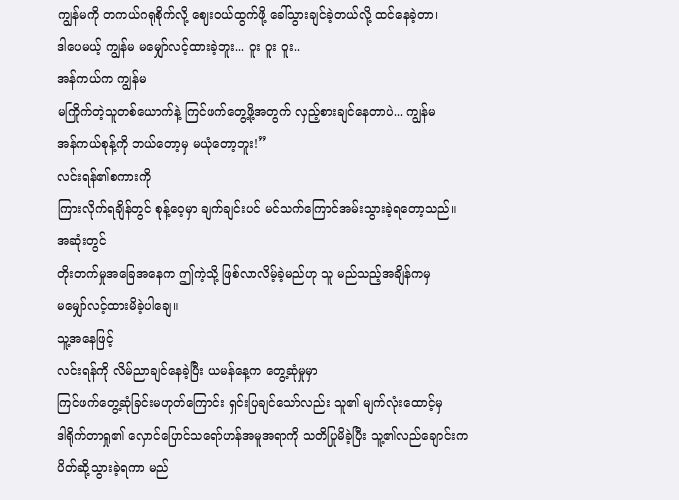ကျွန်မကို တကယ်ဂရုစိုက်လို့ ဈေးဝယ်ထွက်ဖို့ ခေါ်သွားချင်ခဲ့တယ်လို့ ထင်နေခဲ့တာ၊
ဒါပေမယ့် ကျွန်မ မမျှော်လင့်ထားခဲ့ဘူး... ဝူး ဝူး ဝူး..
အန်ကယ်က ကျွန်မ
မကြိုက်တဲ့သူတစ်ယောက်နဲ့ ကြင်ဖက်တွေ့ဖို့အတွက် လှည့်စားချင်နေတာပဲ... ကျွန်မ
အန်ကယ်စုန့်ကို ဘယ်တော့မှ မယုံတော့ဘူး!”
လင်းရန်၏စကားကို
ကြားလိုက်ရချိန်တွင် စုန့်ဝေ့မှာ ချက်ချင်းပင် မင်သက်ကြောင်အမ်းသွားခဲ့ရတော့သည်။
အဆုံးတွင်
တိုးတက်မှုအခြေအနေက ဤကဲ့သို့ ဖြစ်လာလိမ့်ခဲ့မည်ဟု သူ မည်သည့်အချိန်ကမှ
မမျှော်လင့်ထားမိခဲ့ပါချေ။
သူ့အနေဖြင့်
လင်းရန်ကို လိမ်ညာချင်နေခဲ့ပြီး ယမန်နေ့က တွေ့ဆုံမှုမှာ
ကြင်ဖက်တွေ့ဆုံခြင်းမဟုတ်ကြောင်း ရှင်းပြချင်သော်လည်း သူ၏ မျက်လုံးထောင့်မှ
ဒါရိုက်တာရှု၏ လှောင်ပြောင်သရော်ဟန်အမူအရာကို သတိပြုမိခဲ့ပြီး သူ့၏လည်ချောင်းက
ပိတ်ဆို့သွားခဲ့ရကာ မည်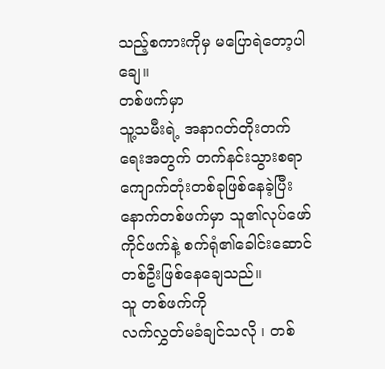သည့်စကားကိုမှ မပြောရဲတော့ပါချေ။
တစ်ဖက်မှာ
သူ့သမီးရဲ့ အနာဂတ်တိုးတက်ရေးအတွက် တက်နင်းသွားစရာ ကျောက်တုံးတစ်ခုဖြစ်နေခဲ့ပြီး
နောက်တစ်ဖက်မှာ သူ၏လုပ်ဖော်ကိုင်ဖက်နဲ့ စက်ရုံ၏ခေါင်းဆောင်တစ်ဦးဖြစ်နေချေသည်။
သူ တစ်ဖက်ကို
လက်လွှတ်မခံချင်သလို ၊ တစ်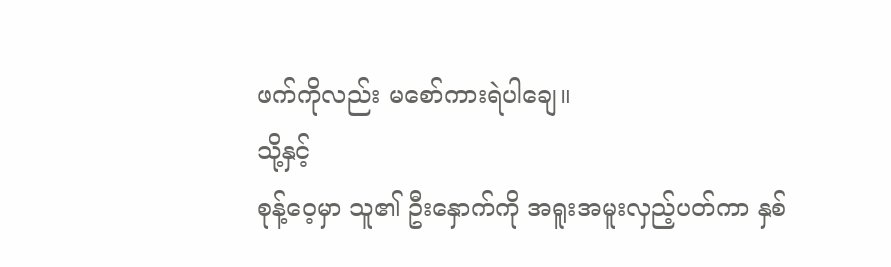ဖက်ကိုလည်း မစော်ကားရဲပါချေ။
သို့နှင့်
စုန့်ဝေ့မှာ သူ၏ ဦးနှောက်ကို အရူးအမူးလှည့်ပတ်ကာ နှစ်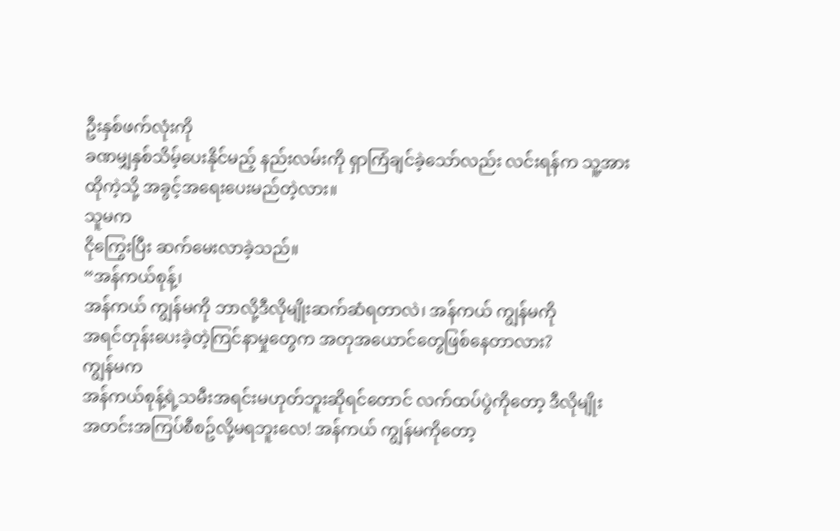ဦးနှစ်ဖက်လုံးကို
ခဏမျှနှစ်သိမ့်ပေးနိုင်မည့် နည်းလမ်းကို ရှာကြံချင်ခဲ့သော်လည်း လင်းရန်က သူ့အား
ထိုကဲ့သို့ အခွင့်အရေးပေးမည်တဲ့လား။
သူမက
ငိုကြွေးပြီး ဆက်မေးလာခဲ့သည်။
“အန်ကယ်စုန့်၊
အန်ကယ် ကျွန်မကို ဘာလို့ဒီလိုမျိုးဆက်ဆံရတာလဲ၊ အန်ကယ် ကျွန်မကို
အရင်တုန်းပေးခဲ့တဲ့ကြင်နာမှုတွေက အတုအယောင်တွေဖြစ်နေတာလား?
ကျွန်မက
အန်ကယ်စုန့်ရဲ့သမီးအရင်းမဟုတ်ဘူးဆိုရင်တောင် လက်ထပ်ပွဲကိုတော့ ဒီလိုမျိုး
အတင်းအကြပ်စီစဥ်လို့မရဘူးလေ! အန်ကယ် ကျွန်မကိုတော့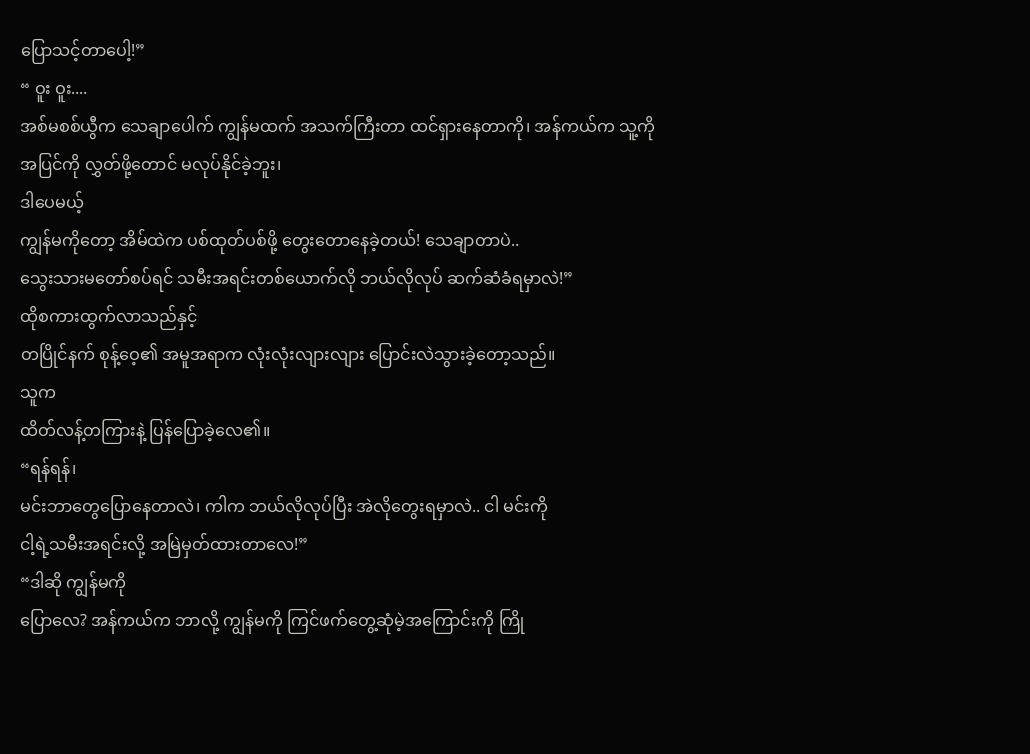ပြောသင့်တာပေါ့!”
“ ဝူး ဝူး....
အစ်မစစ်ယွီက သေချာပေါက် ကျွန်မထက် အသက်ကြီးတာ ထင်ရှားနေတာကို၊ အန်ကယ်က သူ့ကို
အပြင်ကို လွှတ်ဖို့တောင် မလုပ်နိုင်ခဲ့ဘူး၊
ဒါပေမယ့်
ကျွန်မကိုတော့ အိမ်ထဲက ပစ်ထုတ်ပစ်ဖို့ တွေးတောနေခဲ့တယ်! သေချာတာပဲ..
သွေးသားမတော်စပ်ရင် သမီးအရင်းတစ်ယောက်လို ဘယ်လိုလုပ် ဆက်ဆံခံရမှာလဲ!”
ထိုစကားထွက်လာသည်နှင့်
တပြိုင်နက် စုန့်ဝေ့၏ အမူအရာက လုံးလုံးလျားလျား ပြောင်းလဲသွားခဲ့တော့သည်။
သူက
ထိတ်လန့်တကြားနဲ့ ပြန်ပြောခဲ့လေ၏။
“ရန်ရန်၊
မင်းဘာတွေပြောနေတာလဲ၊ ကါက ဘယ်လိုလုပ်ပြီး အဲလိုတွေးရမှာလဲ.. ငါ မင်းကို
ငါ့ရဲ့သမီးအရင်းလို့ အမြဲမှတ်ထားတာလေ!”
“ဒါဆို ကျွန်မကို
ပြောလေ? အန်ကယ်က ဘာလို့ ကျွန်မကို ကြင်ဖက်တွေ့ဆုံမဲ့အကြောင်းကို ကြို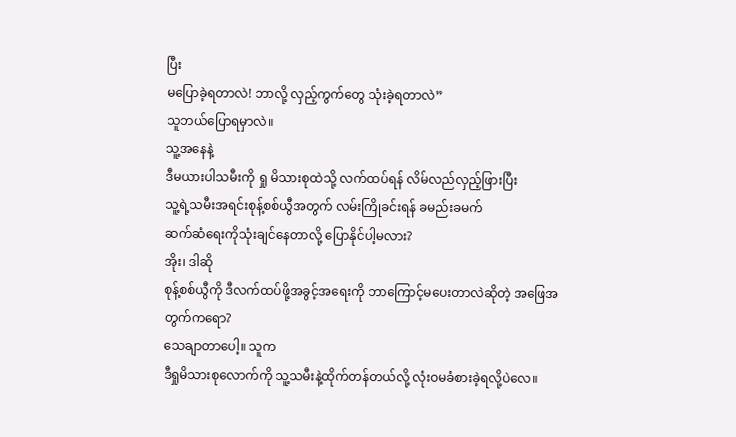ပြီး
မပြောခဲ့ရတာလဲ! ဘာလို့ လှည့်ကွက်တွေ သုံးခဲ့ရတာလဲ”
သူဘယ်ပြောရမှာလဲ။
သူ့အနေနဲ့
ဒီမယားပါသမီးကို ရှု မိသားစုထဲသို့ လက်ထပ်ရန် လိမ်လည်လှည့်ဖြားပြီး
သူ့ရဲ့သမီးအရင်းစုန့်စစ်ယွီအတွက် လမ်းကြိုခင်းရန် ခမည်းခမက်
ဆက်ဆံရေးကိုသုံးချင်နေတာလို့ ပြောနိုင်ပါ့မလား?
အိုး၊ ဒါဆို
စုန့်စစ်ယွီကို ဒီလက်ထပ်ဖို့အခွင့်အရေးကို ဘာကြောင့်မပေးတာလဲဆိုတဲ့ အဖြေအတွက်ကရော?
သေချာတာပေါ့။ သူက
ဒီရှုမိသားစုလောက်ကို သူ့သမီးနဲ့ထိုက်တန်တယ်လို့ လုံးဝမခံစားခဲ့ရလို့ပဲလေ။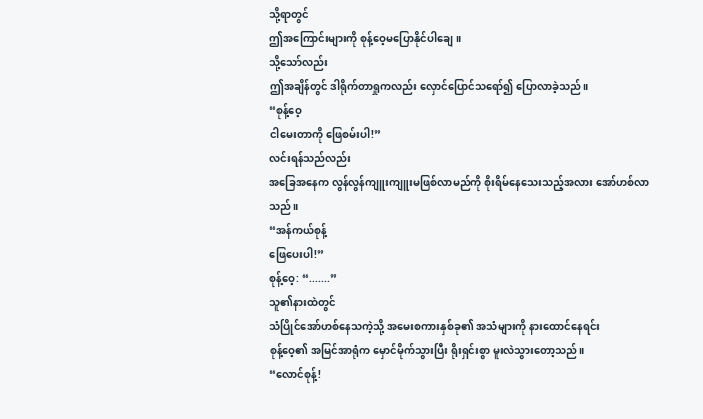သို့ရာတွင်
ဤအကြောင်းများကို စုန့်ဝေ့မပြောနိုင်ပါချေ။
သို့သော်လည်း
ဤအချိန်တွင် ဒါရိုက်တာရှုကလည်း လှောင်ပြောင်သရော်၍ ပြောလာခဲ့သည်။
“စုန့်ဝေ့
ငါမေးတာကို ဖြေစမ်းပါ!”
လင်းရန်သည်လည်း
အခြေအနေက လွန်လွန်ကျူးကျူးမဖြစ်လာမည်ကို စိုးရိမ်နေသေးသည့်အလား အော်ဟစ်လာသည်။
“အန်ကယ်စုန့်
ဖြေပေးပါ!”
စုန့်ဝေ့: “.......”
သူ၏နားထဲတွင်
သံပြိုင်အော်ဟစ်နေသကဲ့သို့ အမေးစကားနှစ်ခု၏ အသံများကို နားထောင်နေရင်း
စုန့်ဝေ့၏ အမြင်အာရုံက မှောင်မိုက်သွားပြီး ရိုးရှင်းစွာ မူးလဲသွားတော့သည်။
“လောင်စုန့်!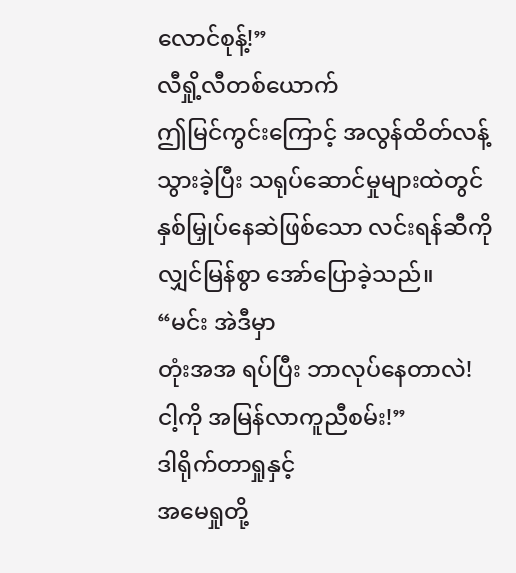လောင်စုန့်!”
လီရှို့လီတစ်ယောက်
ဤမြင်ကွင်းကြောင့် အလွန်ထိတ်လန့်သွားခဲ့ပြီး သရုပ်ဆောင်မှုများထဲတွင်
နှစ်မြှုပ်နေဆဲဖြစ်သော လင်းရန်ဆီကို လျှင်မြန်စွာ အော်ပြောခဲ့သည်။
“မင်း အဲဒီမှာ
တုံးအအ ရပ်ပြီး ဘာလုပ်နေတာလဲ! ငါ့ကို အမြန်လာကူညီစမ်း!”
ဒါရိုက်တာရှုနှင့်
အမေရှုတို့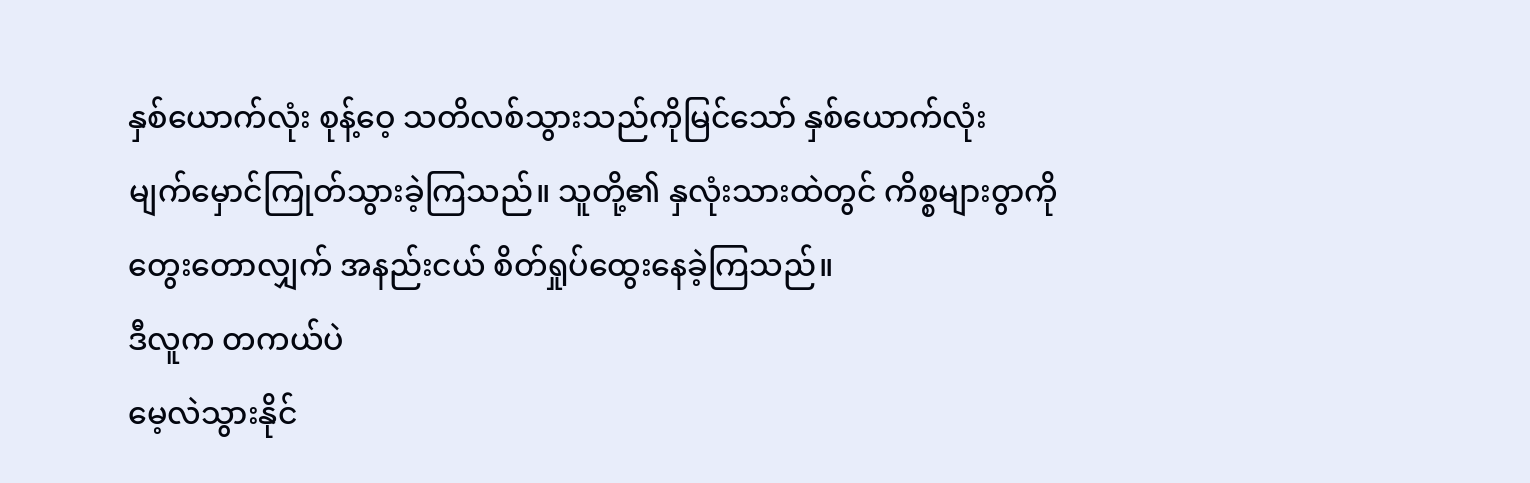နှစ်ယောက်လုံး စုန့်ဝေ့ သတိလစ်သွားသည်ကိုမြင်သော် နှစ်ယောက်လုံး
မျက်မှောင်ကြုတ်သွားခဲ့ကြသည်။ သူတို့၏ နှလုံးသားထဲတွင် ကိစ္စများ၀ွာကို
တွေးတောလျှက် အနည်းငယ် စိတ်ရှုပ်ထွေးနေခဲ့ကြသည်။
ဒီလူက တကယ်ပဲ
မေ့လဲသွားနိုင်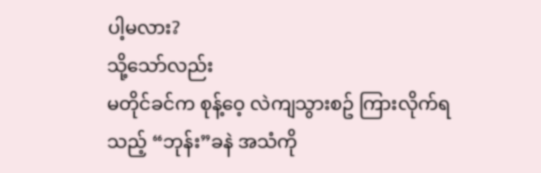ပါ့မလား?
သို့သော်လည်း
မတိုင်ခင်က စုန့်ဝေ့ လဲကျသွားစဥ် ကြားလိုက်ရသည့် “ဘုန်း”ခနဲ အသံကို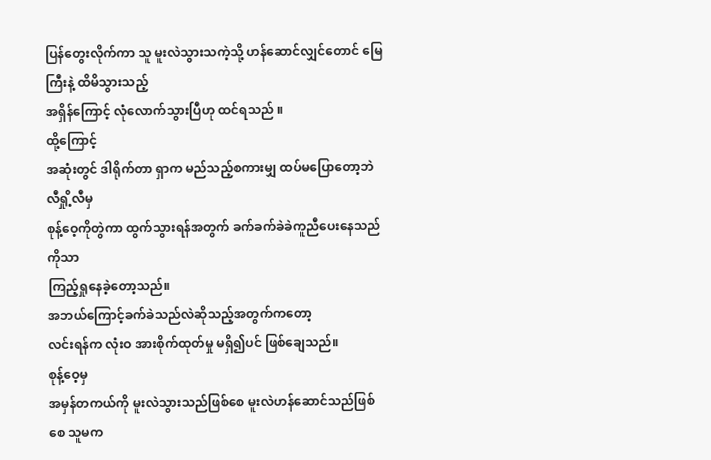ပြန်တွေးလိုက်ကာ သူ မူးလဲသွားသကဲ့သို့ ဟန်ဆောင်လျှင်တောင် မြေကြီးနဲ့ ထိမိသွားသည့်
အရှိန်ကြောင့် လုံလောက်သွားပြီဟု ထင်ရသည် ။
ထို့ကြောင့်
အဆုံးတွင် ဒါရိုက်တာ ရှာက မည်သည့်စကားမျှ ထပ်မပြောတော့ဘဲ လီရှို့လီမှ
စုန့်ဝေ့ကိုတွဲကာ ထွက်သွားရန်အတွက် ခက်ခက်ခဲခဲကူညီပေးနေသည်ကိုသာ
ကြည့်ရှုနေခဲ့တော့သည်။
အဘယ်ကြောင့်ခက်ခဲသည်လဲဆိုသည့်အတွက်ကတော့
လင်းရန်က လုံးဝ အားစိုက်ထုတ်မှု မရှိ၍ပင် ဖြစ်ချေသည်။
စုန့်ဝေ့မှ
အမှန်တကယ်ကို မူးလဲသွားသည်ဖြစ်စေ မူးလဲဟန်ဆောင်သည်ဖြစ်စေ သူမက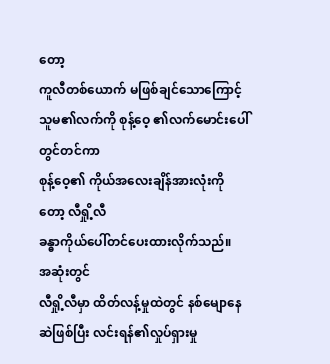တော့
ကူလီတစ်ယောက် မဖြစ်ချင်သောကြောင့် သူမ၏လက်ကို စုန့်ဝေ့ ၏လက်မောင်းပေါ်တွင်တင်ကာ
စုန့်ဝေ့၏ ကိုယ်အလေးချိန်အားလုံးကိုတော့ လီရှို့လီ
ခန္ဓာကိုယ်ပေါ်တင်ပေးထားလိုက်သည်။
အဆုံးတွင်
လီရှို့လီမှာ ထိတ်လန့်မှုထဲတွင် နစ်မျောနေဆဲဖြစ်ပြီး လင်းရန်၏လှုပ်ရှားမှု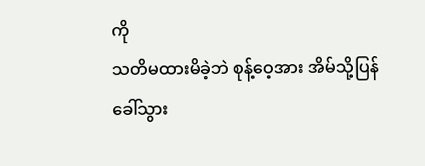ကို
သတိမထားမိခဲ့ဘဲ စုန့်ဝေ့အား အိမ်သို့ပြန်ခေါ်သွား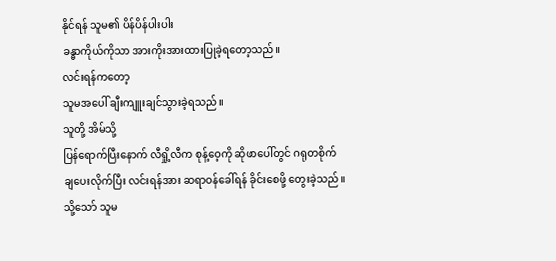နိုင်ရန် သူမ၏ ပိန်ပိန်ပါးပါး
ခန္ဓာကိုယ်ကိုသာ အားကိုးအားထားပြုခဲ့ရတော့သည်။
လင်းရန်ကတော့
သူမအပေါ် ချီးကျူးချင်သွားခဲ့ရသည်။
သူတို့ အိမ်သို့
ပြန်ရောက်ပြီးနောက် လီရှို့လီက စုန့်ဝေ့ကို ဆိုဖာပေါ်တွင် ဂရုတစိုက်
ချပေးလိုက်ပြီး လင်းရန်အား ဆရာဝန်ခေါ်ရန် ခိုင်းစေဖို့ တွေးခဲ့သည်။
သို့သော် သူမ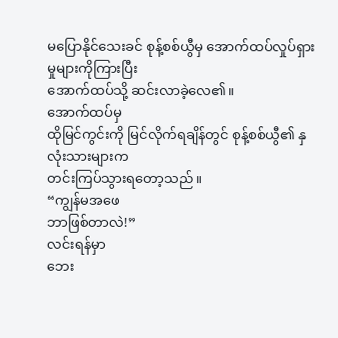မပြောနိုင်သေးခင် စုန့်စစ်ယွီမှ အောက်ထပ်လှုပ်ရှားမှုများကိုကြားပြီး
အောက်ထပ်သို့ ဆင်းလာခဲ့လေ၏။
အောက်ထပ်မှ
ထိုမြင်ကွင်းကို မြင်လိုက်ရချိန်တွင် စုန့်စစ်ယွီ၏ နှလုံးသားများက
တင်းကြပ်သွားရတော့သည်။
“ကျွန်မအဖေ
ဘာဖြစ်တာလဲ!”
လင်းရန်မှာ
ဘေး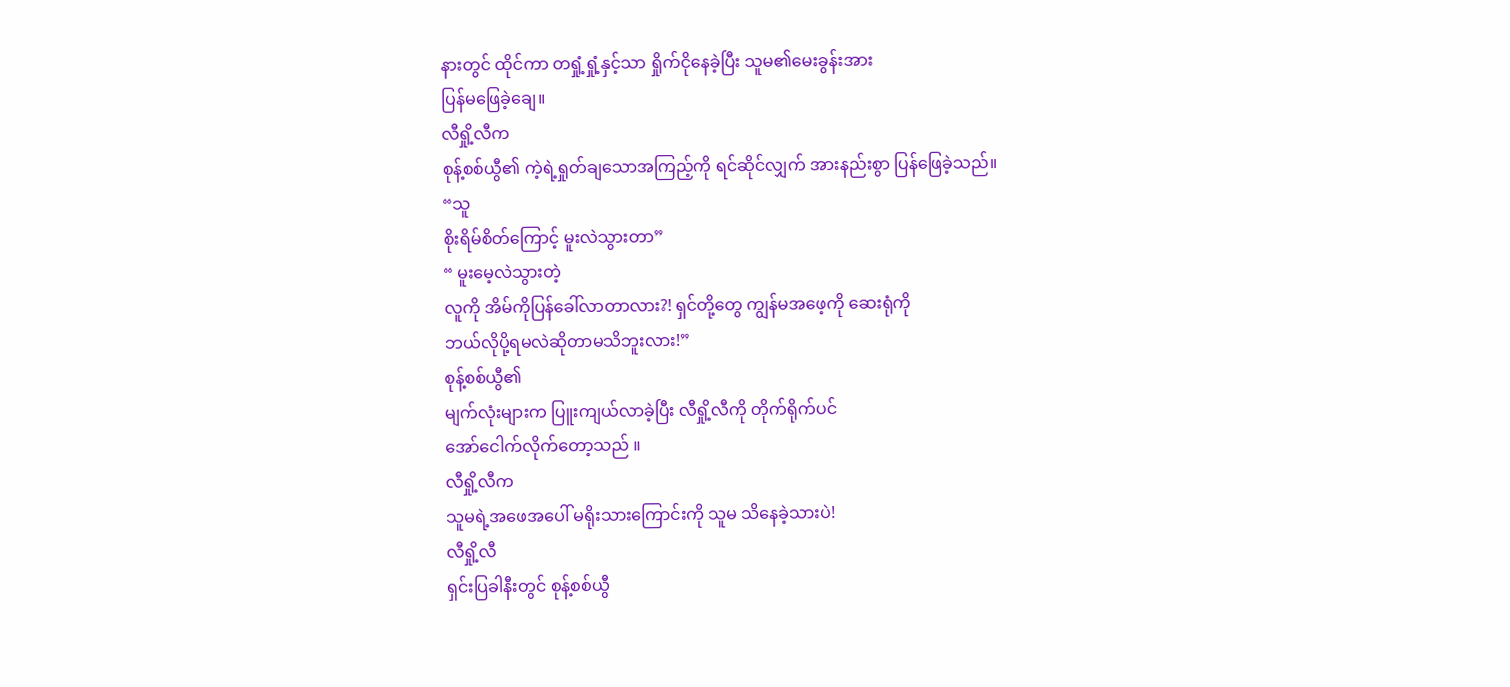နားတွင် ထိုင်ကာ တရှုံ့ရှုံ့နှင့်သာ ရှိုက်ငိုနေခဲ့ပြီး သူမ၏မေးခွန်းအား
ပြန်မဖြေခဲ့ချေ။
လီရှို့လီက
စုန့်စစ်ယွီ၏ ကဲ့ရဲ့ရှုတ်ချသောအကြည့်ကို ရင်ဆိုင်လျှက် အားနည်းစွာ ပြန်ဖြေခဲ့သည်။
“သူ
စိုးရိမ်စိတ်ကြောင့် မူးလဲသွားတာ”
“ မူးမေ့လဲသွားတဲ့
လူကို အိမ်ကိုပြန်ခေါ်လာတာလား?! ရှင်တို့တွေ ကျွန်မအဖေ့ကို ဆေးရုံကို
ဘယ်လိုပို့ရမလဲဆိုတာမသိဘူးလား!”
စုန့်စစ်ယွီ၏
မျက်လုံးများက ပြူးကျယ်လာခဲ့ပြီး လီရှို့လီကို တိုက်ရိုက်ပင်
အော်ငေါက်လိုက်တော့သည် ။
လီရှို့လီက
သူမရဲ့အဖေအပေါ် မရိုးသားကြောင်းကို သူမ သိနေခဲ့သားပဲ!
လီရှို့လီ
ရှင်းပြခါနီးတွင် စုန့်စစ်ယွီ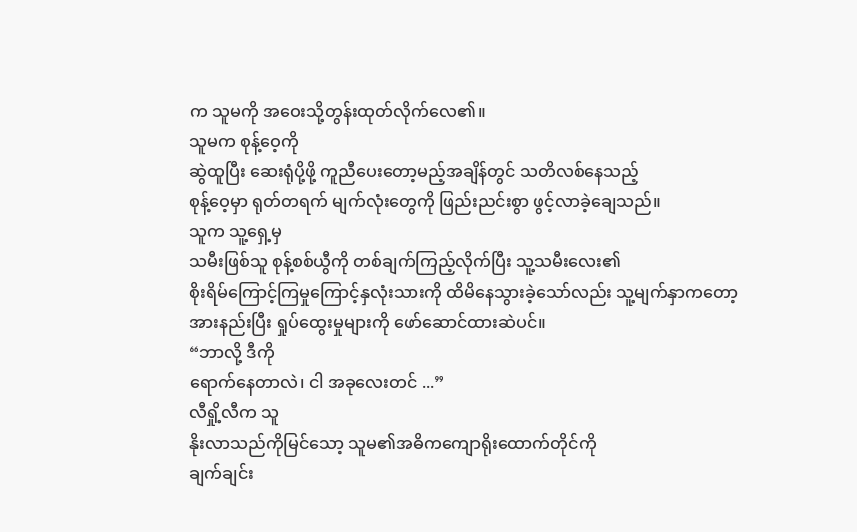က သူမကို အဝေးသို့တွန်းထုတ်လိုက်လေ၏။
သူမက စုန့်ဝေ့ကို
ဆွဲထူပြီး ဆေးရုံပို့ဖို့ ကူညီပေးတော့မည့်အချိန်တွင် သတိလစ်နေသည့်
စုန့်ဝေ့မှာ ရုတ်တရက် မျက်လုံးတွေကို ဖြည်းညင်းစွာ ဖွင့်လာခဲ့ချေသည်။
သူက သူ့ရှေ့မှ
သမီးဖြစ်သူ စုန့်စစ်ယွီကို တစ်ချက်ကြည့်လိုက်ပြီး သူ့သမီးလေး၏
စိုးရိမ်ကြောင့်ကြမှုကြောင့်နှလုံးသားကို ထိမိနေသွားခဲ့သော်လည်း သူ့မျက်နှာကတော့
အားနည်းပြီး ရှုပ်ထွေးမှုများကို ဖော်ဆောင်ထားဆဲပင်။
“ဘာလို့ ဒီကို
ရောက်နေတာလဲ၊ ငါ အခုလေးတင် ...”
လီရှို့လီက သူ
နိုးလာသည်ကိုမြင်သော့ သူမ၏အဓိကကျောရိုးထောက်တိုင်ကို
ချက်ချင်း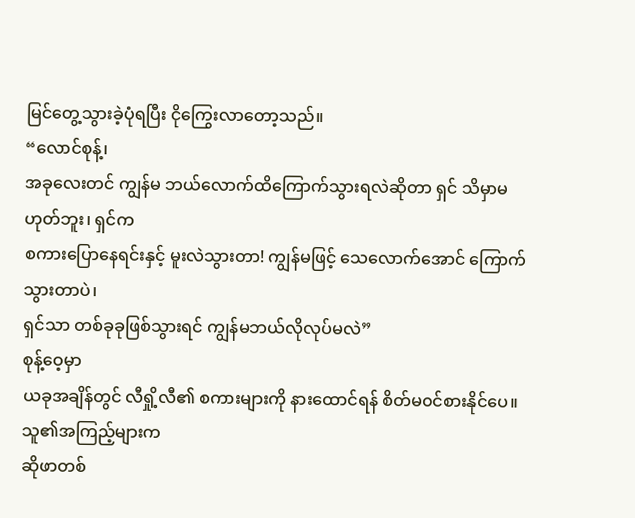မြင်တွေ့သွားခဲ့ပုံရပြီး ငိုကြွေးလာတော့သည်။
“လောင်စုန့်၊
အခုလေးတင် ကျွန်မ ဘယ်လောက်ထိကြောက်သွားရလဲဆိုတာ ရှင် သိမှာမဟုတ်ဘူး၊ ရှင်က
စကားပြောနေရင်းနှင့် မူးလဲသွားတာ! ကျွန်မဖြင့် သေလောက်အောင် ကြောက်သွားတာပဲ၊
ရှင်သာ တစ်ခုခုဖြစ်သွားရင် ကျွန်မဘယ်လိုလုပ်မလဲ”
စုန့်ဝေ့မှာ
ယခုအချိန်တွင် လီရှို့လီ၏ စကားများကို နားထောင်ရန် စိတ်မ၀င်စားနိုင်ပေ။
သူ၏အကြည့်များက
ဆိုဖာတစ်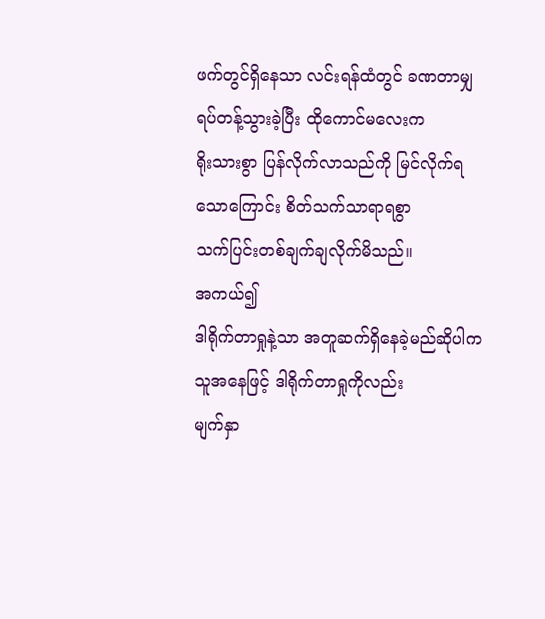ဖက်တွင်ရှိနေသာ လင်းရန်ထံတွင် ခဏတာမျှ ရပ်တန့်သွားခဲ့ပြီး ထိုကောင်မလေးက
ရိုးသားစွာ ပြန်လိုက်လာသည်ကို မြင်လိုက်ရသောကြောင်း စိတ်သက်သာရာရစွာ
သက်ပြင်းတစ်ချက်ချလိုက်မိသည်။
အကယ်၍
ဒါရိုက်တာရှုနဲ့သာ အတူဆက်ရှိနေခဲ့မည်ဆိုပါက သူအနေဖြင့် ဒါရိုက်တာရှုကိုလည်း
မျက်နှာ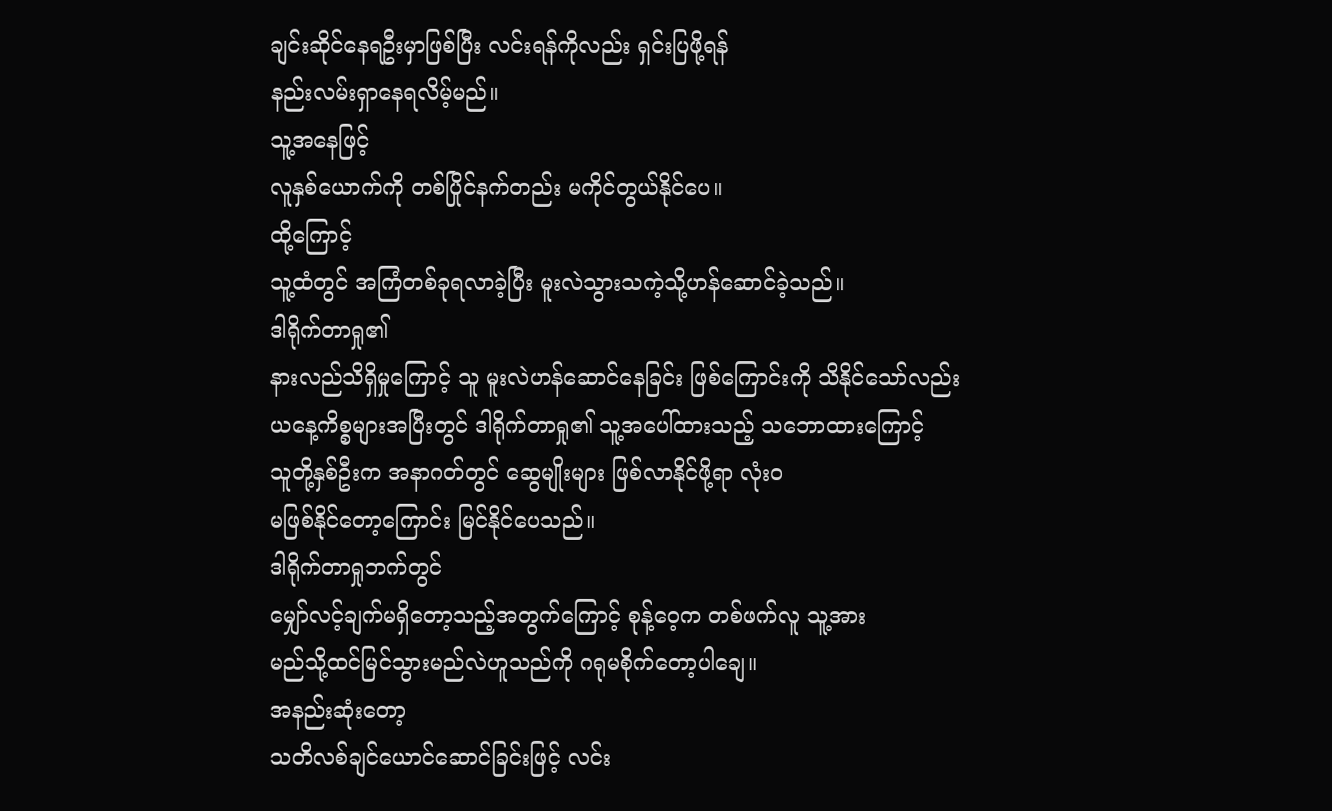ချင်းဆိုင်နေရဦးမှာဖြစ်ပြီး လင်းရန်ကိုလည်း ရှင်းပြဖို့ရန်
နည်းလမ်းရှာနေရလိမ့်မည်။
သူ့အနေဖြင့်
လူနှစ်ယောက်ကို တစ်ပြိုင်နက်တည်း မကိုင်တွယ်နိုင်ပေ။
ထို့ကြောင့်
သူ့ထံတွင် အကြံတစ်ခုရလာခဲ့ပြီး မူးလဲသွားသကဲ့သို့ဟန်ဆောင်ခဲ့သည်။
ဒါရိုက်တာရှု၏
နားလည်သိရှိမှုကြောင့် သူ မူးလဲဟန်ဆောင်နေခြင်း ဖြစ်ကြောင်းကို သိနိုင်သော်လည်း
ယနေ့ကိစ္စများအပြီးတွင် ဒါရိုက်တာရှု၏ သူ့အပေါ်ထားသည့် သဘောထားကြောင့်
သူတို့နှစ်ဦးက အနာဂတ်တွင် ဆွေမျိုးများ ဖြစ်လာနိုင်ဖို့ရာ လုံးဝ
မဖြစ်နိုင်တော့ကြောင်း မြင်နိုင်ပေသည်။
ဒါရိုက်တာရှုဘက်တွင်
မျှော်လင့်ချက်မရှိတော့သည့်အတွက်ကြောင့် စုန့်ဝေ့က တစ်ဖက်လူ သူ့အား
မည်သို့ထင်မြင်သွားမည်လဲဟူသည်ကို ဂရုမစိုက်တော့ပါချေ။
အနည်းဆုံးတော့
သတိလစ်ချင်ယောင်ဆောင်ခြင်းဖြင့် လင်း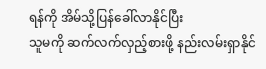ရန်ကို အိမ်သို့ပြန်ခေါ်လာနိုင်ပြီး
သူမကို ဆက်လက်လှည့်စားဖို့ နည်းလမ်းရှာနိုင်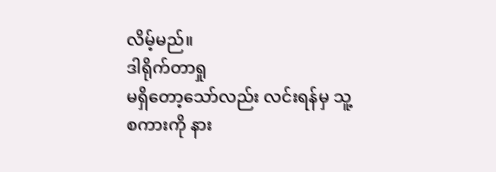လိမ့်မည်။
ဒါရိုက်တာရှု
မရှိတော့သော်လည်း လင်းရန်မှ သူ့စကားကို နား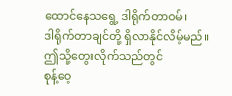ထောင်နေသရွေ့ ဒါရိုက်တာဝမ်၊
ဒါရိုက်တာချင်တို့ ရှိလာနိုင်လိမ့်မည်။
ဤသို့တွေးလိုက်သည်တွင်
စုန့်ဝေ့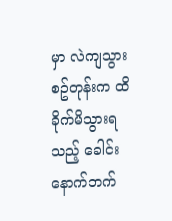မှာ လဲကျသွားစဥ်တုန်းက ထိခိုက်မိသွားရသည့် ခေါင်းနောက်ဘက်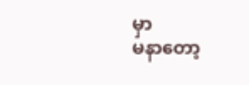မှာ
မနာတော့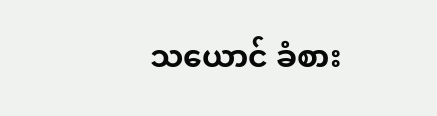သယောင် ခံစား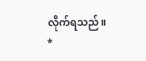လိုက်ရသည်။
*